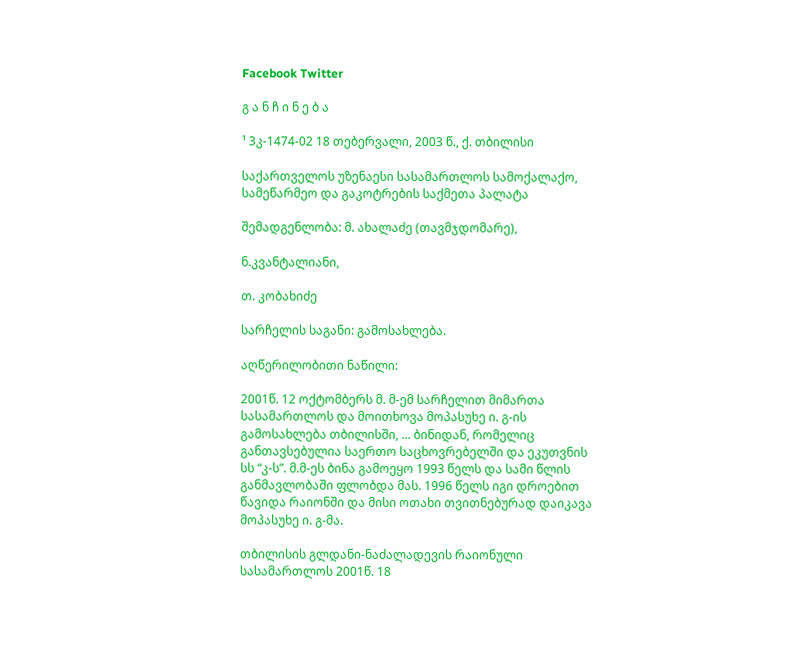Facebook Twitter

გ ა ნ ჩ ი ნ ე ბ ა

¹ 3კ-1474-02 18 თებერვალი, 2003 წ., ქ. თბილისი

საქართველოს უზენაესი სასამართლოს სამოქალაქო, სამეწარმეო და გაკოტრების საქმეთა პალატა

შემადგენლობა: მ. ახალაძე (თავმჯდომარე),

ნ.კვანტალიანი,

თ. კობახიძე

სარჩელის საგანი: გამოსახლება.

აღწერილობითი ნაწილი:

2001წ. 12 ოქტომბერს მ. მ-ემ სარჩელით მიმართა სასამართლოს და მოითხოვა მოპასუხე ი. გ-ის გამოსახლება თბილისში, ... ბინიდან, რომელიც განთავსებულია საერთო საცხოვრებელში და ეკუთვნის სს “კ-ს”. მ.მ-ეს ბინა გამოეყო 1993 წელს და სამი წლის განმავლობაში ფლობდა მას. 1996 წელს იგი დროებით წავიდა რაიონში და მისი ოთახი თვითნებურად დაიკავა მოპასუხე ი. გ-მა.

თბილისის გლდანი-ნაძალადევის რაიონული სასამართლოს 2001წ. 18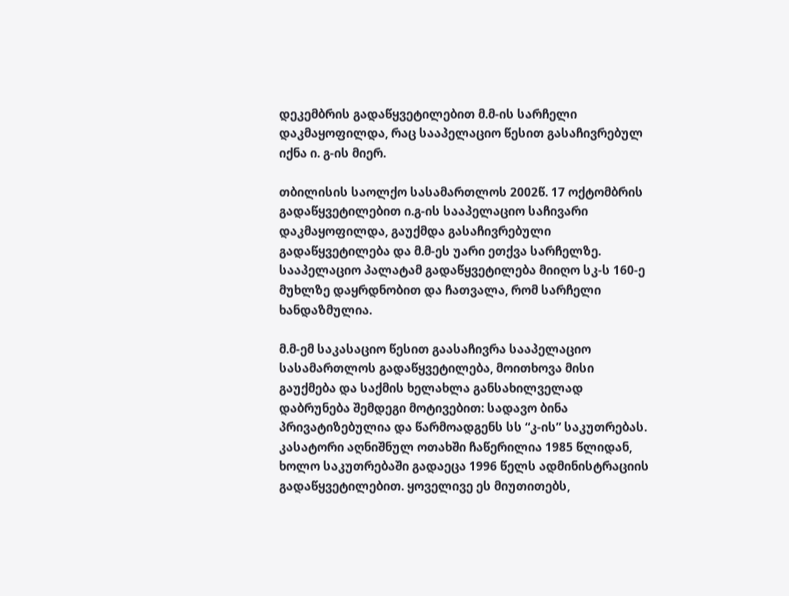დეკემბრის გადაწყვეტილებით მ.მ-ის სარჩელი დაკმაყოფილდა, რაც სააპელაციო წესით გასაჩივრებულ იქნა ი. გ-ის მიერ.

თბილისის საოლქო სასამართლოს 2002წ. 17 ოქტომბრის გადაწყვეტილებით ი.გ-ის სააპელაციო საჩივარი დაკმაყოფილდა, გაუქმდა გასაჩივრებული გადაწყვეტილება და მ.მ-ეს უარი ეთქვა სარჩელზე. სააპელაციო პალატამ გადაწყვეტილება მიიღო სკ-ს 160-ე მუხლზე დაყრდნობით და ჩათვალა, რომ სარჩელი ხანდაზმულია.

მ.მ-ემ საკასაციო წესით გაასაჩივრა სააპელაციო სასამართლოს გადაწყვეტილება, მოითხოვა მისი გაუქმება და საქმის ხელახლა განსახილველად დაბრუნება შემდეგი მოტივებით: სადავო ბინა პრივატიზებულია და წარმოადგენს სს “კ-ის” საკუთრებას. კასატორი აღნიშნულ ოთახში ჩაწერილია 1985 წლიდან, ხოლო საკუთრებაში გადაეცა 1996 წელს ადმინისტრაციის გადაწყვეტილებით. ყოველივე ეს მიუთითებს,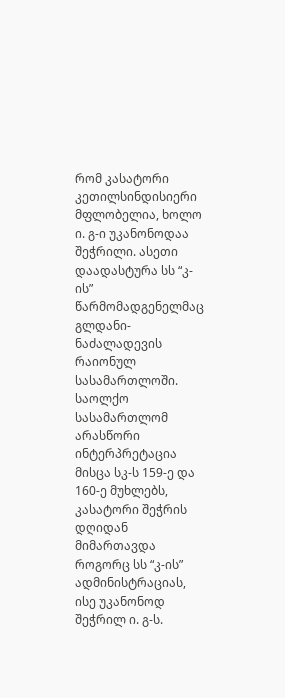რომ კასატორი კეთილსინდისიერი მფლობელია, ხოლო ი. გ-ი უკანონოდაა შეჭრილი. ასეთი დაადასტურა სს “კ-ის” წარმომადგენელმაც გლდანი-ნაძალადევის რაიონულ სასამართლოში. საოლქო სასამართლომ არასწორი ინტერპრეტაცია მისცა სკ-ს 159-ე და 160-ე მუხლებს, კასატორი შეჭრის დღიდან მიმართავდა როგორც სს “კ-ის” ადმინისტრაციას, ისე უკანონოდ შეჭრილ ი. გ-ს.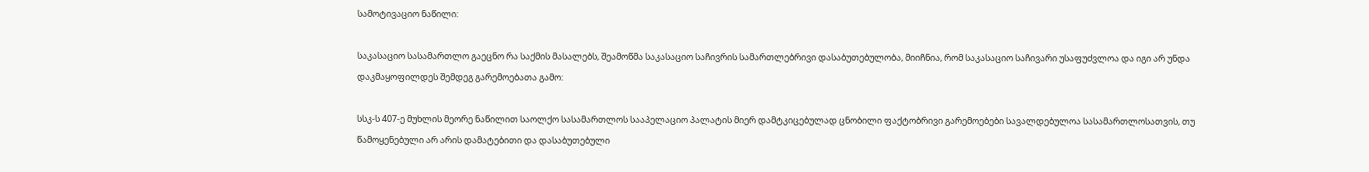სამოტივაციო ნაწილი:

საკასაციო სასამართლო გაეცნო რა საქმის მასალებს, შეამოწმა საკასაციო საჩივრის სამართლებრივი დასაბუთებულობა, მიიჩნია, რომ საკასაციო საჩივარი უსაფუძვლოა და იგი არ უნდა დაკმაყოფილდეს შემდეგ გარემოებათა გამო:

სსკ-ს 407-ე მუხლის მეორე ნაწილით საოლქო სასამართლოს სააპელაციო პალატის მიერ დამტკიცებულად ცნობილი ფაქტობრივი გარემოებები სავალდებულოა სასამართლოსათვის, თუ წამოყენებული არ არის დამატებითი და დასაბუთებული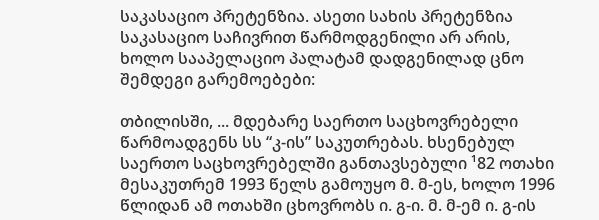საკასაციო პრეტენზია. ასეთი სახის პრეტენზია საკასაციო საჩივრით წარმოდგენილი არ არის, ხოლო სააპელაციო პალატამ დადგენილად ცნო შემდეგი გარემოებები:

თბილისში, ... მდებარე საერთო საცხოვრებელი წარმოადგენს სს “კ-ის” საკუთრებას. ხსენებულ საერთო საცხოვრებელში განთავსებული ¹82 ოთახი მესაკუთრემ 1993 წელს გამოუყო მ. მ-ეს, ხოლო 1996 წლიდან ამ ოთახში ცხოვრობს ი. გ-ი. მ. მ-ემ ი. გ-ის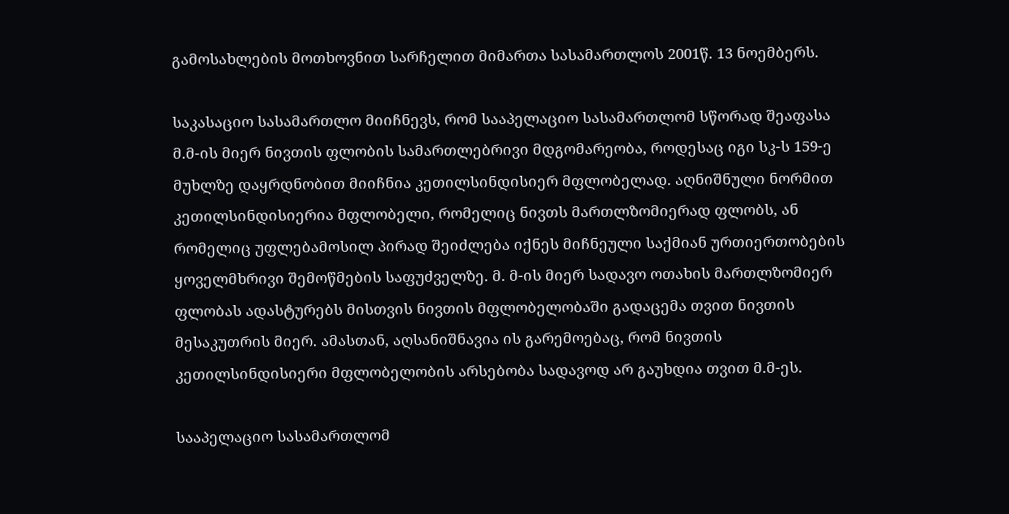გამოსახლების მოთხოვნით სარჩელით მიმართა სასამართლოს 2001წ. 13 ნოემბერს.

საკასაციო სასამართლო მიიჩნევს, რომ სააპელაციო სასამართლომ სწორად შეაფასა მ.მ-ის მიერ ნივთის ფლობის სამართლებრივი მდგომარეობა, როდესაც იგი სკ-ს 159-ე მუხლზე დაყრდნობით მიიჩნია კეთილსინდისიერ მფლობელად. აღნიშნული ნორმით კეთილსინდისიერია მფლობელი, რომელიც ნივთს მართლზომიერად ფლობს, ან რომელიც უფლებამოსილ პირად შეიძლება იქნეს მიჩნეული საქმიან ურთიერთობების ყოველმხრივი შემოწმების საფუძველზე. მ. მ-ის მიერ სადავო ოთახის მართლზომიერ ფლობას ადასტურებს მისთვის ნივთის მფლობელობაში გადაცემა თვით ნივთის მესაკუთრის მიერ. ამასთან, აღსანიშნავია ის გარემოებაც, რომ ნივთის კეთილსინდისიერი მფლობელობის არსებობა სადავოდ არ გაუხდია თვით მ.მ-ეს.

სააპელაციო სასამართლომ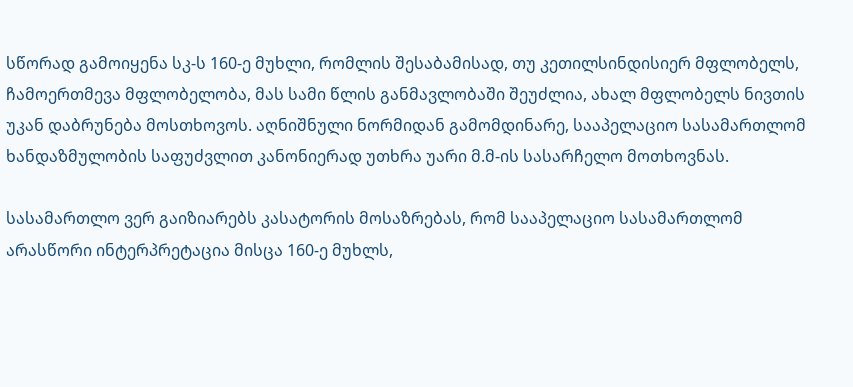სწორად გამოიყენა სკ-ს 160-ე მუხლი, რომლის შესაბამისად, თუ კეთილსინდისიერ მფლობელს, ჩამოერთმევა მფლობელობა, მას სამი წლის განმავლობაში შეუძლია, ახალ მფლობელს ნივთის უკან დაბრუნება მოსთხოვოს. აღნიშნული ნორმიდან გამომდინარე, სააპელაციო სასამართლომ ხანდაზმულობის საფუძვლით კანონიერად უთხრა უარი მ.მ-ის სასარჩელო მოთხოვნას.

სასამართლო ვერ გაიზიარებს კასატორის მოსაზრებას, რომ სააპელაციო სასამართლომ არასწორი ინტერპრეტაცია მისცა 160-ე მუხლს,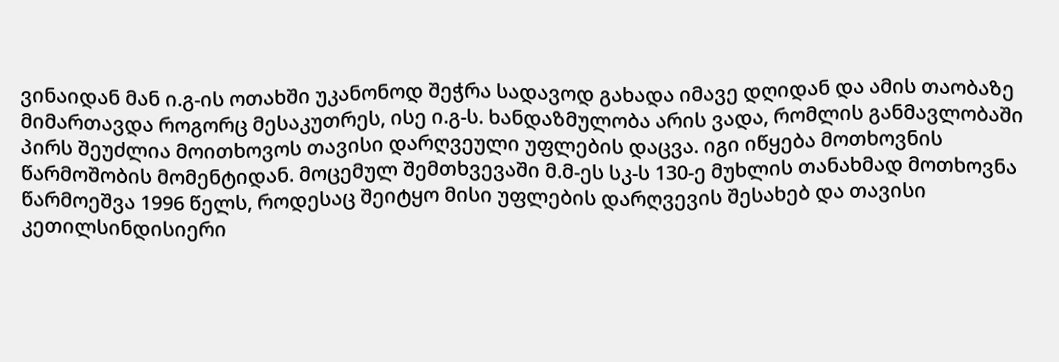ვინაიდან მან ი.გ-ის ოთახში უკანონოდ შეჭრა სადავოდ გახადა იმავე დღიდან და ამის თაობაზე მიმართავდა როგორც მესაკუთრეს, ისე ი.გ-ს. ხანდაზმულობა არის ვადა, რომლის განმავლობაში პირს შეუძლია მოითხოვოს თავისი დარღვეული უფლების დაცვა. იგი იწყება მოთხოვნის წარმოშობის მომენტიდან. მოცემულ შემთხვევაში მ.მ-ეს სკ-ს 130-ე მუხლის თანახმად მოთხოვნა წარმოეშვა 1996 წელს, როდესაც შეიტყო მისი უფლების დარღვევის შესახებ და თავისი კეთილსინდისიერი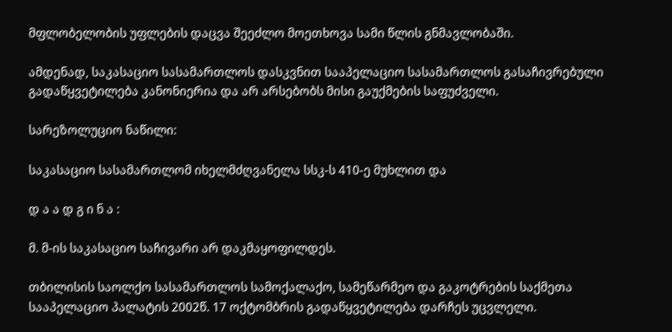მფლობელობის უფლების დაცვა შეეძლო მოეთხოვა სამი წლის გნმავლობაში.

ამდენად, საკასაციო სასამართლოს დასკვნით სააპელაციო სასამართლოს გასაჩივრებული გადაწყვეტილება კანონიერია და არ არსებობს მისი გაუქმების საფუძველი.

სარეზოლუციო ნაწილი:

საკასაციო სასამართლომ იხელმძღვანელა სსკ-ს 410-ე მუხლით და

დ ა ა დ გ ი ნ ა :

მ. მ-ის საკასაციო საჩივარი არ დაკმაყოფილდეს.

თბილისის საოლქო სასამართლოს სამოქალაქო, სამეწარმეო და გაკოტრების საქმეთა სააპელაციო პალატის 2002წ. 17 ოქტომბრის გადაწყვეტილება დარჩეს უცვლელი.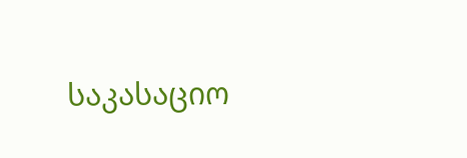საკასაციო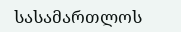სასამართლოს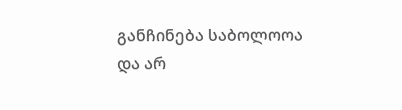განჩინება საბოლოოა და არ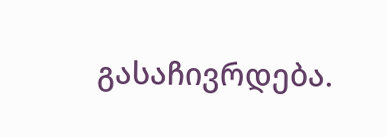გასაჩივრდება.